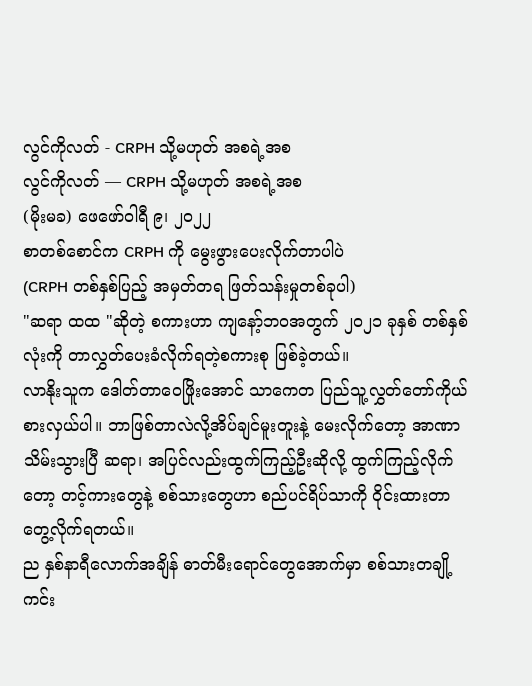လွင်ကိုလတ် - CRPH သို့မဟုတ် အစရဲ့အစ
လွင်ကိုလတ် — CRPH သို့မဟုတ် အစရဲ့အစ
(မိုးမခ) ဖေဖော်ဝါရီ ၉၊ ၂၀၂၂
စာတစ်စောင်က CRPH ကို မွေးဖွားပေးလိုက်တာပါပဲ
(CRPH တစ်နှစ်ပြည့် အမှတ်တရ ဖြတ်သန်းမှုတစ်ခုပါ)
"ဆရာ ထထ "ဆိုတဲ့ စကားဟာ ကျနော့်ဘဝအတွက် ၂၀၂၁ ခုနှစ် တစ်နှစ်လုံးကို တာလွှတ်ပေးခံလိုက်ရတဲ့စကားစု ဖြစ်ခဲ့တယ်။
လာနိုးသူက ဒေါတ်တာဝေဖြိုးအောင် သာကေတ ပြည်သူ့လွှတ်တော်ကိုယ်စားလှယ်ပါ။ ဘာဖြစ်တာလဲလို့အိပ်ချင်မူးတူးနဲ့ မေးလိုက်တော့ အာဏာသိမ်းသွားပြီ ဆရာ၊ အပြင်လည်းထွက်ကြည့်ဦးဆိုလို့ ထွက်ကြည့်လိုက်တော့ တင့်ကားတွေနဲ့ စစ်သားတွေဟာ စည်ပင်ရိပ်သာကို ဝိုင်းထားတာ တွေ့လိုက်ရတယ်။
ည နှစ်နာရီလောက်အချိန် ဓာတ်မီးရောင်တွေအောက်မှာ စစ်သားတချို့ ကင်း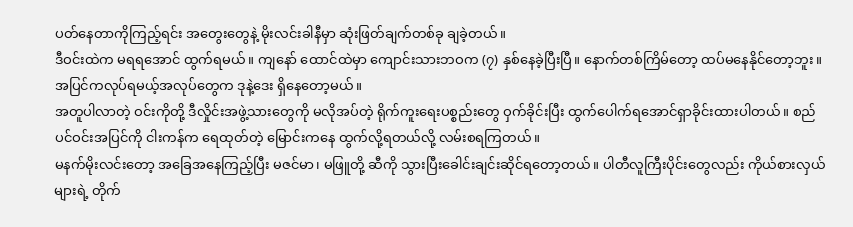ပတ်နေတာကိုကြည့်ရင်း အတွေးတွေနဲ့ မိုးလင်းခါနီမှာ ဆုံးဖြတ်ချက်တစ်ခု ချခဲ့တယ်။
ဒီဝင်းထဲက မရရအောင် ထွက်ရမယ်။ ကျနော် ထောင်ထဲမှာ ကျောင်းသားဘဝက (၇) နှစ်နေခဲ့ပြီးပြီ။ နောက်တစ်ကြိမ်တော့ ထပ်မနေနိုင်တော့ဘူး။ အပြင်ကလုပ်ရမယ့်အလုပ်တွေက ဒုနဲ့ဒေး ရှိနေတော့မယ်။
အတူပါလာတဲ့ ဝင်းကိုတို့ ဒီလှိုင်းအဖွဲ့သားတွေကို မလိုအပ်တဲ့ ရိုက်ကူးရေးပစ္စည်းတွေ ဝှက်ခိုင်းပြီး ထွက်ပေါက်ရအောင်ရှာခိုင်းထားပါတယ်။ စည်ပင်ဝင်းအပြင်ကို ငါးကန်က ရေထုတ်တဲ့ မြောင်းကနေ ထွက်လို့ရတယ်လို့ လမ်းစရကြတယ်။
မနက်မိုးလင်းတော့ အခြေအနေကြည့်ပြီး မဇင်မာ၊ မဖြူတို့ ဆီကို သွားပြီးခေါင်းချင်းဆိုင်ရတော့တယ်။ ပါတီလူကြီးပိုင်းတွေလည်း ကိုယ်စားလှယ်များရဲ့ တိုက်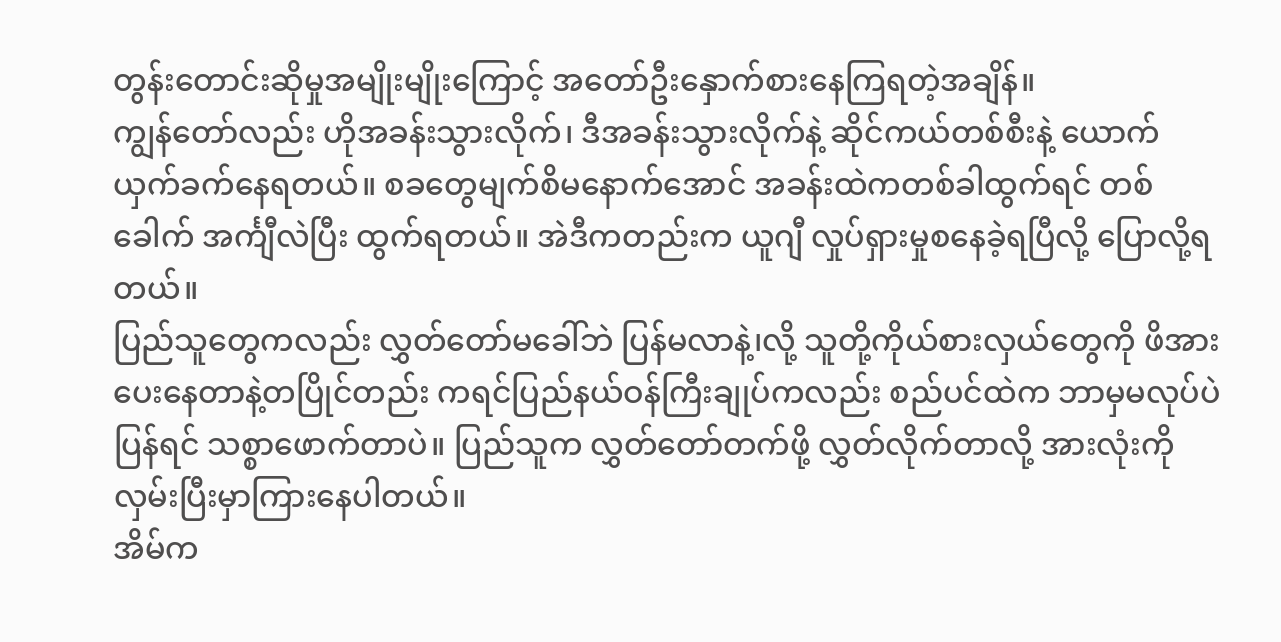တွန်းတောင်းဆိုမှုအမျိုးမျိုးကြောင့် အတော်ဦးနှောက်စားနေကြရတဲ့အချိန်။
ကျွန်တော်လည်း ဟိုအခန်းသွားလိုက်၊ ဒီအခန်းသွားလိုက်နဲ့ ဆိုင်ကယ်တစ်စီးနဲ့ ယောက်ယှက်ခက်နေရတယ်။ စခတွေမျက်စိမနောက်အောင် အခန်းထဲကတစ်ခါထွက်ရင် တစ်ခေါက် အင်္ကျီလဲပြီး ထွက်ရတယ်။ အဲဒီကတည်းက ယူဂျီ လှုပ်ရှားမှုစနေခဲ့ရပြီလို့ ပြောလို့ရတယ်။
ပြည်သူတွေကလည်း လွှတ်တော်မခေါ်ဘဲ ပြန်မလာနဲ့၊လို့ သူတို့ကိုယ်စားလှယ်တွေကို ဖိအားပေးနေတာနဲ့တပြိုင်တည်း ကရင်ပြည်နယ်ဝန်ကြီးချုပ်ကလည်း စည်ပင်ထဲက ဘာမှမလုပ်ပဲပြန်ရင် သစ္စာဖောက်တာပဲ။ ပြည်သူက လွှတ်တော်တက်ဖို့ လွှတ်လိုက်တာလို့ အားလုံးကို လှမ်းပြီးမှာကြားနေပါတယ်။
အိမ်က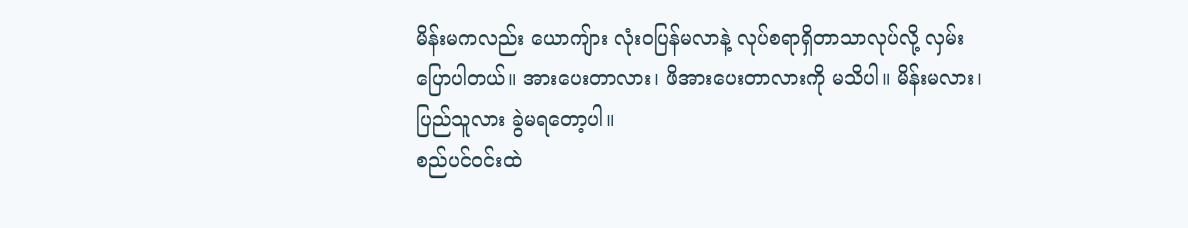မိန်းမကလည်း ယောကျ်ား လုံးဝပြန်မလာနဲ့ လုပ်စရာရှိတာသာလုပ်လို့ လှမ်းပြောပါတယ်။ အားပေးတာလား၊ ဖိအားပေးတာလားကို မသိပါ။ မိန်းမလား၊ ပြည်သူလား ခွဲမရတော့ပါ။
စည်ပင်ဝင်းထဲ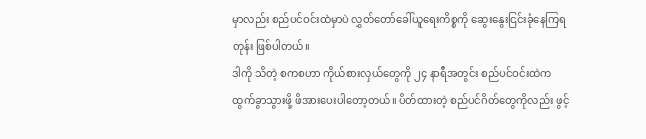မှာလည်း စည်ပင်ဝင်းထဲမှာပဲ လွှတ်တော်ခေါ်ယူရေးကိစ္စကို ဆွေးနွေးငြင်းခုံနေကြရတုန်း ဖြစ်ပါတယ်။
ဒါကို သိတဲ့ စကစဟာ ကိုယ်စားလှယ်တွေကို ၂၄ နာရီအတွင်း စည်ပင်ဝင်းထဲက ထွက်ခွာသွားဖို့ ဖိအားပေးပါတော့တယ်။ ပိတ်ထားတဲ့ စည်ပင်ဂိတ်တွေကိုလည်း ဖွင့်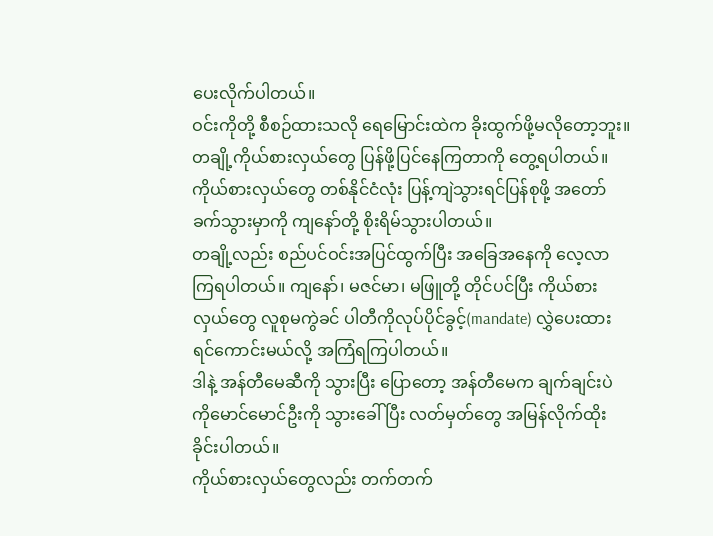ပေးလိုက်ပါတယ်။
ဝင်းကိုတို့ စီစဉ်ထားသလို ရေမြောင်းထဲက ခိုးထွက်ဖို့မလိုတော့ဘူး။ တချို့ကိုယ်စားလှယ်တွေ ပြန်ဖို့ပြင်နေကြတာကို တွေ့ရပါတယ်။ ကိုယ်စားလှယ်တွေ တစ်နိုင်ငံလုံး ပြန့်ကျဲသွားရင်ပြန်စုဖို့ အတော်ခက်သွားမှာကို ကျနော်တို့ စိုးရိမ်သွားပါတယ်။
တချို့လည်း စည်ပင်ဝင်းအပြင်ထွက်ပြီး အခြေအနေကို လေ့လာကြရပါတယ်။ ကျနော်၊ မဇင်မာ၊ မဖြူတို့ တိုင်ပင်ပြီး ကိုယ်စားလှယ်တွေ လူစုမကွဲခင် ပါတီကိုလုပ်ပိုင်ခွင့်(mandate) လွှဲပေးထားရင်ကောင်းမယ်လို့ အကြံရကြပါတယ်။
ဒါနဲ့ အန်တီမေဆီကို သွားပြီး ပြောတော့ အန်တီမေက ချက်ချင်းပဲ ကိုမောင်မောင်ဦးကို သွားခေါ်ပြီး လတ်မှတ်တွေ အမြန်လိုက်ထိုးခိုင်းပါတယ်။
ကိုယ်စားလှယ်တွေလည်း တက်တက်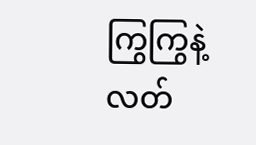ကြွကြွနဲ့ လတ်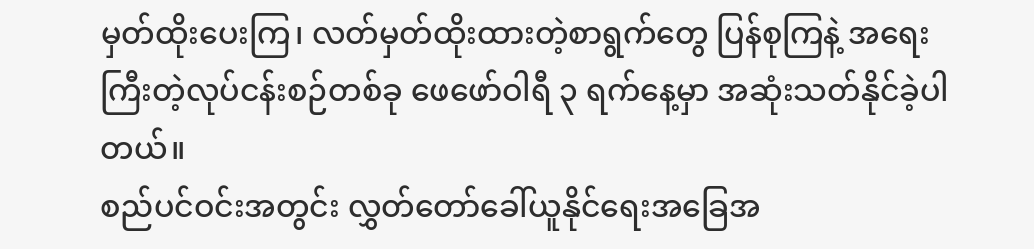မှတ်ထိုးပေးကြ၊ လတ်မှတ်ထိုးထားတဲ့စာရွက်တွေ ပြန်စုကြနဲ့ အရေးကြီးတဲ့လုပ်ငန်းစဉ်တစ်ခု ဖေဖော်ဝါရီ ၃ ရက်နေ့မှာ အဆုံးသတ်နိုင်ခဲ့ပါတယ်။
စည်ပင်ဝင်းအတွင်း လွှတ်တော်ခေါ်ယူနိုင်ရေးအခြေအ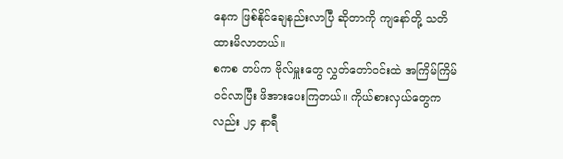နေက ဖြစ်နိုင်ချေနည်းလာပြီ ဆိုတာကို ကျနော်တို့ သတိထားမိလာတယ်။
စကစ တပ်က ဗိုလ်မှူးတွေ လွှတ်တော်ဝင်းထဲ အကြိမ်ကြိမ်ဝင်လာပြီး ဖိအားပေးကြတယ်။ ကိုယ်စားလှယ်တွေကလည်း ၂၄ နာရီ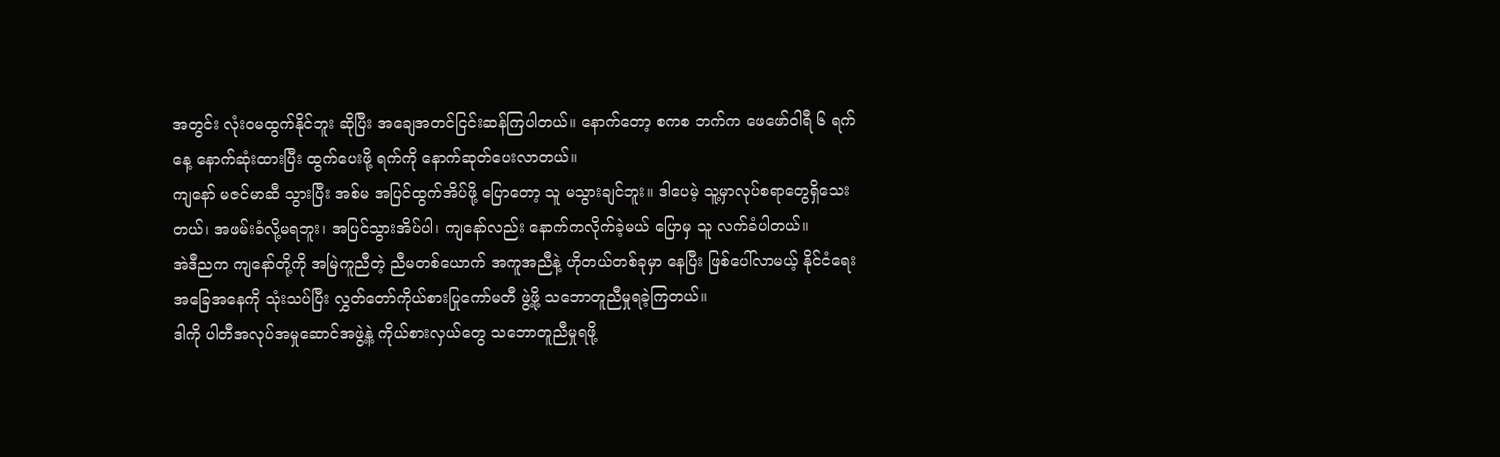အတွင်း လုံးဝမထွက်နိုင်ဘူး ဆိုပြီး အချေအတင်ငြင်းဆန်ကြပါတယ်။ နောက်တော့ စကစ ဘက်က ဖေဖော်ဝါရီ ၆ ရက်နေ့ နောက်ဆုံးထားပြီး ထွက်ပေးဖို့ ရက်ကို နောက်ဆုတ်ပေးလာတယ်။
ကျနော် မဇင်မာဆီ သွားပြီး အစ်မ အပြင်ထွက်အိပ်ဖို့ ပြောတော့ သူ မသွားချင်ဘူး။ ဒါပေမဲ့ သူ့မှာလုပ်စရာတွေရှိသေးတယ်၊ အဖမ်းခံလို့မရဘူး၊ အပြင်သွားအိပ်ပါ၊ ကျနော်လည်း နောက်ကလိုက်ခဲ့မယ် ပြောမှ သူ လက်ခံပါတယ်။
အဲဒီညက ကျနော်တို့ကို အမြဲကူညီတဲ့ ညီမတစ်ယောက် အကူအညီနဲ့ ဟိုတယ်တစ်ခုမှာ နေပြီး ဖြစ်ပေါ်လာမယ့် နိုင်ငံရေးအခြေအနေကို သုံးသပ်ပြီး လွှတ်တော်ကိုယ်စားပြုကော်မတီ ဖွဲ့ဖို့ သဘောတူညီမှုရခဲ့ကြတယ်။
ဒါကို ပါတီအလုပ်အမှုဆောင်အဖွဲ့နဲ့ ကိုယ်စားလှယ်တွေ သဘောတူညီမှုရဖို့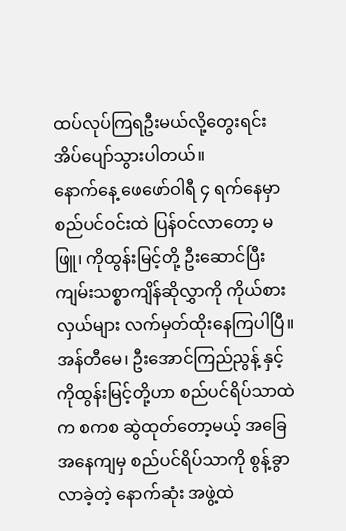ထပ်လုပ်ကြရဦးမယ်လို့တွေးရင်း အိပ်ပျော်သွားပါတယ်။
နောက်နေ့ ဖေဖော်ဝါရီ ၄ ရက်နေမှာ စည်ပင်ဝင်းထဲ ပြန်ဝင်လာတော့ မဖြူ၊ ကိုထွန်းမြင့်တို့ ဦးဆောင်ပြီး ကျမ်းသစ္စာကျိန်ဆိုလွှာကို ကိုယ်စားလှယ်များ လက်မှတ်ထိုးနေကြပါပြီ။
အန်တီမေ၊ ဦးအောင်ကြည်ညွန့် နှင့် ကိုထွန်းမြင့်တို့ဟာ စည်ပင်ရိပ်သာထဲက စကစ ဆွဲထုတ်တော့မယ့် အခြေအနေကျမှ စည်ပင်ရိပ်သာကို စွန့်ခွာလာခဲ့တဲ့ နောက်ဆုံး အဖွဲ့ထဲ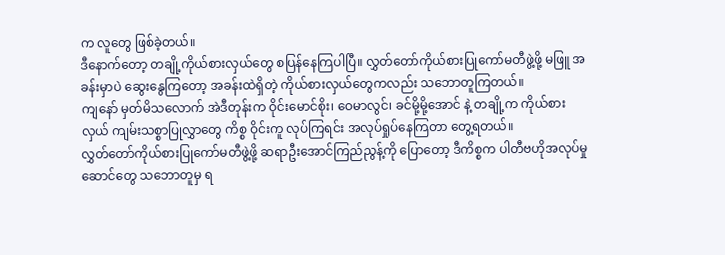က လူတွေ ဖြစ်ခဲ့တယ်။
ဒီနောက်တော့ တချို့ကိုယ်စားလှယ်တွေ စပြန်နေကြပါပြီ။ လွှတ်တော်ကိုယ်စားပြုကော်မတီဖွဲ့ဖို့ မဖြူ အခန်းမှာပဲ ဆွေးနွေကြတော့ အခန်းထဲရှိတဲ့ ကိုယ်စားလှယ်တွေကလည်း သဘောတူကြတယ်။
ကျနော် မှတ်မိသလောက် အဲဒီတုန်းက ဝိုင်းမောင်စိုး၊ ဝေမာလွင်၊ ခင်မို့မို့အောင် နဲ့ တချို့က ကိုယ်စားလှယ် ကျမ်းသစ္စာပြုလွှာတွေ ကိစ္စ ဝိုင်းကူ လုပ်ကြရင်း အလုပ်ရှုပ်နေကြတာ တွေ့ရတယ်။
လွှတ်တော်ကိုယ်စားပြုကော်မတီဖွဲ့ဖို့ ဆရာဦးအောင်ကြည်ညွန့်ကို ပြောတော့ ဒီကိစ္စက ပါတီဗဟိုအလုပ်မှုဆောင်တွေ သဘောတူမှ ရ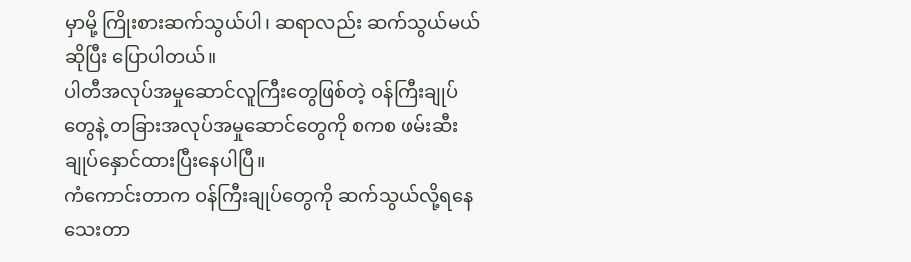မှာမို့ ကြိုးစားဆက်သွယ်ပါ၊ ဆရာလည်း ဆက်သွယ်မယ်ဆိုပြီး ပြောပါတယ်။
ပါတီအလုပ်အမှုဆောင်လူကြီးတွေဖြစ်တဲ့ ဝန်ကြီးချုပ်တွေနဲ့ တခြားအလုပ်အမှုဆောင်တွေကို စကစ ဖမ်းဆီးချုပ်နှောင်ထားပြီးနေပါပြီ။
ကံကောင်းတာက ဝန်ကြီးချုပ်တွေကို ဆက်သွယ်လို့ရနေသေးတာ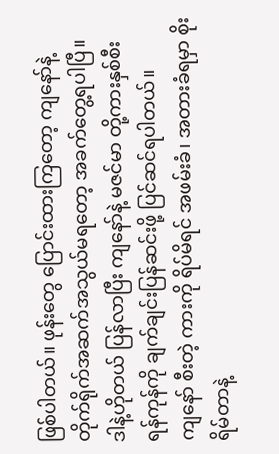ဖြစ်ပါတယ်။ ဖုန်းတွေ ပြောင်းထားကြတော့ ကျနော်နဲ့ တိုက်ရိုက်အဆက်အသွယ်မရတော့ အခက်တွေ့ရပါပြီ။
ဒါနဲ့ဟိုတယ် ပြန်လာပြီး ကျနော်နဲ့ မဇင်မာ တို့ကားနှစ်စီး ရန်ကုန်ကို ချက်ချင်းပြန်ဆင်းဖို့ ပြင်ဆင်ရပါတယ်။
ကျနော် စီးတဲ့ ကားကို ရိပ်မိရင် အဖမ်းခံ၊ အတားခံရမှာ စိုးရိမ်တာနဲ့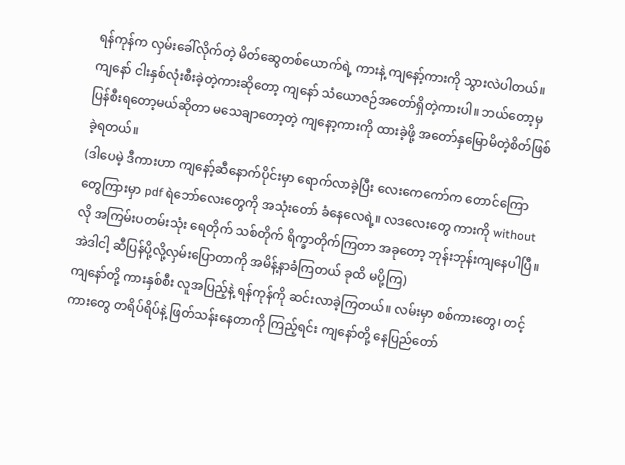ရန်ကုန်က လှမ်းခေါ်လိုက်တဲ့ မိတ်ဆွေတစ်ယောက်ရဲ့ ကားနဲ့ ကျနော့်ကားကို သွားလဲပါတယ်။ ကျနော် ငါးနှစ်လုံးစီးခဲ့တဲ့ကားဆိုတော့ ကျနော် သံယောဇဉ်အတော်ရှိတဲ့ကားပါ။ ဘယ်တော့မှ ပြန်စီးရတော့မယ်ဆိုတာ မသေချာတော့တဲ့ ကျနော့ကားကို ထားခဲ့ဖို့ အတော်နှမြောမိတဲ့စိတ်ဖြစ်ခဲ့ရတယ်။
(ဒါပေမဲ့ ဒီကားဟာ ကျနော့်ဆီနောက်ပိုင်းမှာ ရောက်လာခဲ့ပြီး လေးကေကော်က တောင်ကြောတွေကြားမှာ pdf ရဲဘော်လေးတွေကို အသုံးတော် ခံနေလေရဲ့။ လဒလေးတွေ ကားကို without လို အကြမ်းပတမ်းသုံး ရေတိုက် သစ်တိုက် ရိက္ခာတိုက်ကြတာ အခုတော့ ဘုန်းဘုန်းကျနေပါပြီ။ အဲဒါငါ့ ဆီပြန်ပို့လို့လှမ်းပြောတာကို အမိန့်နာခံကြတယ် ခုထိ မပို့ကြ)
ကျနော်တို့ ကားနှစ်စီး လူအပြည့်နဲ့ ရန်ကုန်ကို ဆင်းလာခဲ့ကြတယ်။ လမ်းမှာ စစ်ကားတွေ၊ တင့်ကားတွေ တရိပ်ရိပ်နဲ့ ဖြတ်သန်းနေတာကို ကြည့်ရင်း ကျနော်တို့ နေပြည်တော်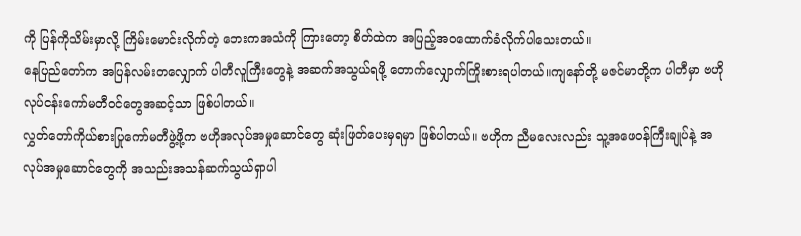ကို ပြန်ကိုသိမ်းမှာလို့ ကြိမ်းမောင်းလိုက်တဲ့ ဘေးကအသံကို ကြားတော့ စိတ်ထဲက အပြည့်အဝထောက်ခံလိုက်ပါသေးတယ်။
နေပြည်တော်က အပြန်လမ်းတလျှောက် ပါတီလူကြီးတွေနဲ့ အဆက်အသွယ်ရဖို့ တောက်လျှောက်ကြိုးစားရပါတယ်။ကျနော်တို့ မဇင်မာတို့က ပါတီမှာ ဗဟိုလုပ်ငန်းကော်မတီဝင်တွေအဆင့်သာ ဖြစ်ပါတယ်။
လွှတ်တော်ကိုယ်စားပြုကော်မတီဖွဲ့ဖို့က ဗဟိုအလုပ်အမှုဆောင်တွေ ဆုံးဖြတ်ပေးမှရမှာ ဖြစ်ပါတယ်။ ဗဟိုက ညီမလေးလည်း သူ့အဖေဝန်ကြီးချုပ်နဲ့ အလုပ်အမှုဆောင်တွေကို အသည်းအသန်ဆက်သွယ်ရှာပါ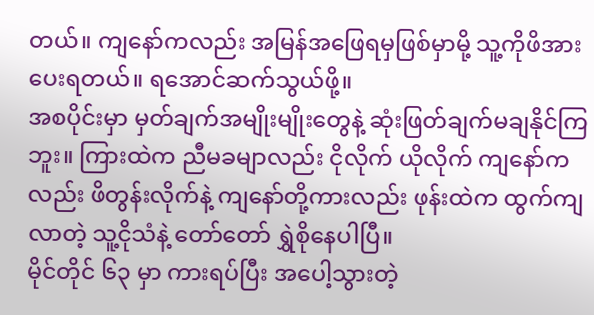တယ်။ ကျနော်ကလည်း အမြန်အဖြေရမှဖြစ်မှာမို့ သူ့ကိုဖိအားပေးရတယ်။ ရအောင်ဆက်သွယ်ဖို့။
အစပိုင်းမှာ မှတ်ချက်အမျိုးမျိုးတွေနဲ့ ဆုံးဖြတ်ချက်မချနိုင်ကြဘူး။ ကြားထဲက ညီမခမျာလည်း ငိုလိုက် ယိုလိုက် ကျနော်ကလည်း ဖိတွန်းလိုက်နဲ့ ကျနော်တို့ကားလည်း ဖုန်းထဲက ထွက်ကျလာတဲ့ သူ့ငိုသံနဲ့ တော်တော် ရွှဲစိုနေပါပြီ။
မိုင်တိုင် ၆၃ မှာ ကားရပ်ပြီး အပေါ့သွားတဲ့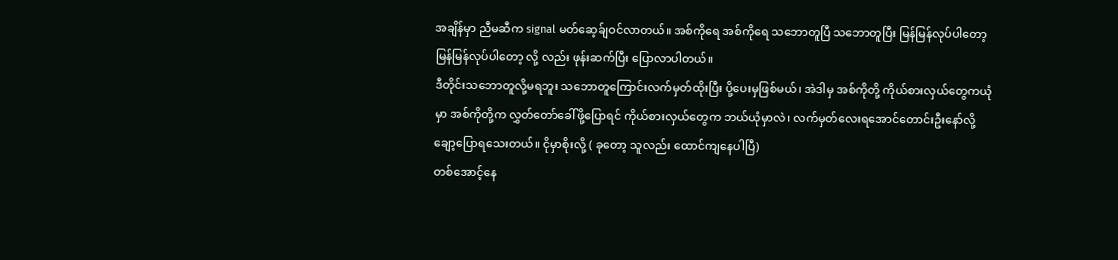အချိန်မှာ ညီမဆီက signal မတ်ဆေ့ခ်ျဝင်လာတယ်။ အစ်ကိုရေ အစ်ကိုရေ သဘောတူပြီ သဘောတူပြီး မြန်မြန်လုပ်ပါတော့ မြန်မြန်လုပ်ပါတော့ လို့ လည်း ဖုန်းဆက်ပြီး ပြောလာပါတယ်။
ဒီတိုင်းသဘောတူလို့မရဘူး သဘောတူကြောင်းလက်မှတ်ထိုးပြီး ပို့ပေးမှဖြစ်မယ်၊ အဲဒါမှ အစ်ကိုတို့ ကိုယ်စားလှယ်တွေကယုံမှာ အစ်ကိုတို့က လွှတ်တော်ခေါ်ဖို့ပြောရင် ကိုယ်စားလှယ်တွေက ဘယ်ယုံမှာလဲ၊ လက်မှတ်လေးရအောင်တောင်းဦးနော်လို့ ချော့ပြောရသေးတယ်။ ငိုမှာစိုးလို့ ( ခုတော့ သူလည်း ထောင်ကျနေပါပြီ)
တစ်အောင့်နေ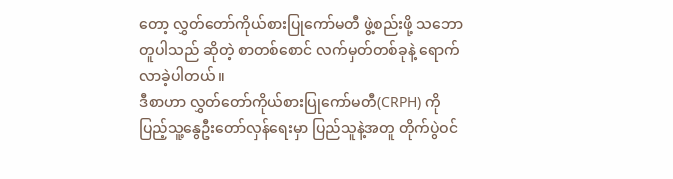တော့ လွှတ်တော်ကိုယ်စားပြုကော်မတီ ဖွဲ့စည်းဖို့ သဘောတူပါသည် ဆိုတဲ့ စာတစ်စောင် လက်မှတ်တစ်ခုနဲ့ ရောက်လာခဲ့ပါတယ်။
ဒီစာဟာ လွှတ်တော်ကိုယ်စားပြုကော်မတီ(CRPH) ကို ပြည့်သူ့နွေဦးတော်လှန်ရေးမှာ ပြည်သူနဲ့အတူ တိုက်ပွဲဝင်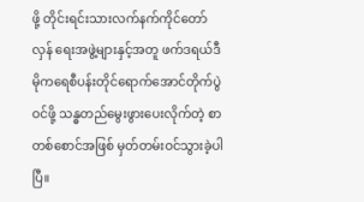ဖို့ တိုင်းရင်းသားလက်နက်ကိုင်တော်လှန် ရေးအဖွဲ့များနှင့်အတူ ဖက်ဒရယ်ဒီမိုကရေစီပန်းတိုင်ရောက်အောင်တိုက်ပွဲဝင်ဖို့ သန္ဓတည်မွေးဖွားပေးလိုက်တဲ့ စာတစ်စောင်အဖြစ် မှတ်တမ်းဝင်သွားခဲ့ပါပြီ။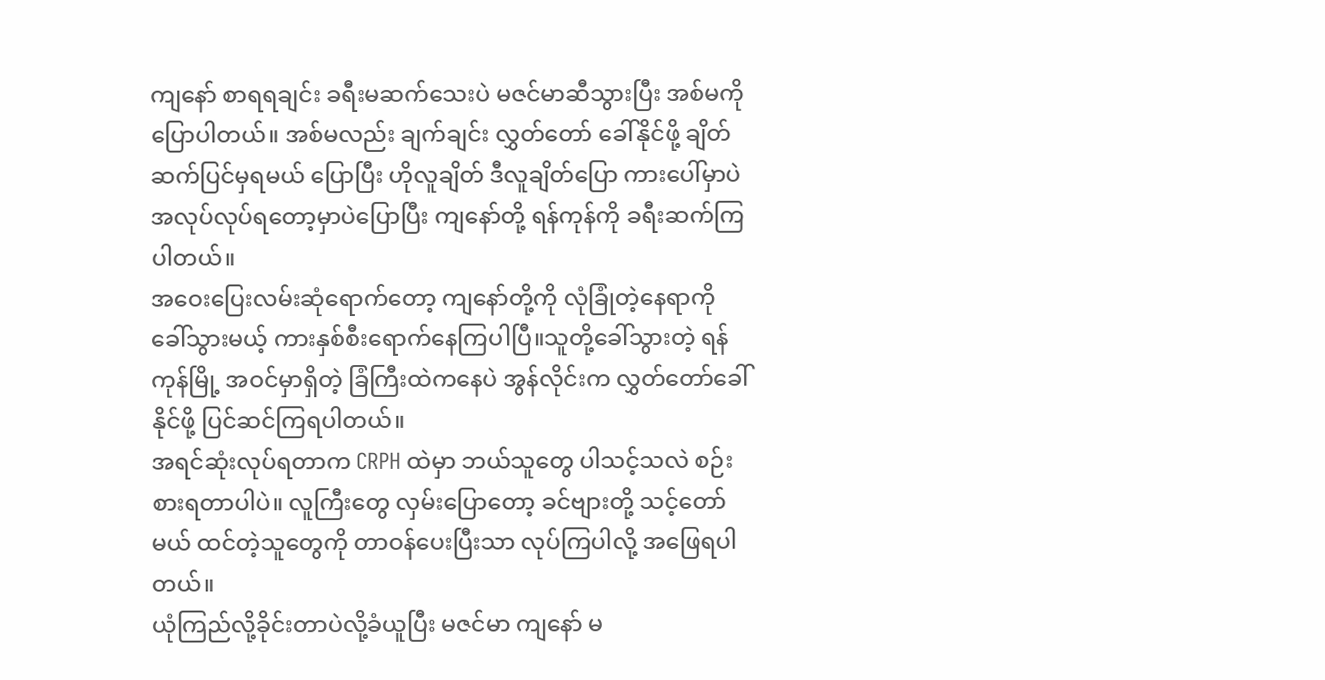ကျနော် စာရရချင်း ခရီးမဆက်သေးပဲ မဇင်မာဆီသွားပြီး အစ်မကို ပြောပါတယ်။ အစ်မလည်း ချက်ချင်း လွှတ်တော် ခေါ်နိုင်ဖို့ ချိတ်ဆက်ပြင်မှရမယ် ပြောပြီး ဟိုလူချိတ် ဒီလူချိတ်ပြော ကားပေါ်မှာပဲ အလုပ်လုပ်ရတော့မှာပဲပြောပြီး ကျနော်တို့ ရန်ကုန်ကို ခရီးဆက်ကြပါတယ်။
အဝေးပြေးလမ်းဆုံရောက်တော့ ကျနော်တို့ကို လုံခြုံတဲ့နေရာကို ခေါ်သွားမယ့် ကားနှစ်စီးရောက်နေကြပါပြီ။သူတို့ခေါ်သွားတဲ့ ရန်ကုန်မြို့ အဝင်မှာရှိတဲ့ ခြံကြီးထဲကနေပဲ အွန်လိုင်းက လွှတ်တော်ခေါ်နိုင်ဖို့ ပြင်ဆင်ကြရပါတယ်။
အရင်ဆုံးလုပ်ရတာက CRPH ထဲမှာ ဘယ်သူတွေ ပါသင့်သလဲ စဉ်းစားရတာပါပဲ။ လူကြီးတွေ လှမ်းပြောတော့ ခင်ဗျားတို့ သင့်တော်မယ် ထင်တဲ့သူတွေကို တာဝန်ပေးပြီးသာ လုပ်ကြပါလို့ အဖြေရပါတယ်။
ယုံကြည်လို့ခိုင်းတာပဲလို့ခံယူပြီး မဇင်မာ ကျနော် မ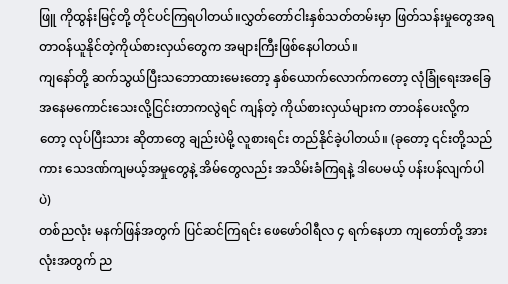ဖြူ ကိုထွန်းမြင့်တို့ တိုင်ပင်ကြရပါတယ်။လွှတ်တော်ငါးနှစ်သတ်တမ်းမှာ ဖြတ်သန်းမှုတွေအရ တာဝန်ယူနိုင်တဲ့ကိုယ်စားလှယ်တွေက အများကြီးဖြစ်နေပါတယ်။
ကျနော်တို့ ဆက်သွယ်ပြီးသဘောထားမေးတော့ နှစ်ယောက်လောက်ကတော့ လုံခြုံရေးအခြေအနေမကောင်းသေးလို့ငြင်းတာကလွဲရင် ကျန်တဲ့ ကိုယ်စားလှယ်များက တာဝန်ပေးလို့ကတော့ လုပ်ပြီးသား ဆိုတာတွေ ချည်းပဲမို့ လူစားရင်း တည်နိုင်ခဲ့ပါတယ်။ (ခုတော့ ၎င်းတို့သည်ကား သေဒဏ်ကျမယ့်အမှုတွေနဲ့ အိမ်တွေလည်း အသိမ်းခံကြရနဲ့ ဒါပေမယ့် ပန်းပန်လျက်ပါပဲ)
တစ်ညလုံး မနက်ဖြန်အတွက် ပြင်ဆင်ကြရင်း ဖေဖော်ဝါရီလ ၄ ရက်နေဟာ ကျတော်တို့ အားလုံးအတွက် ည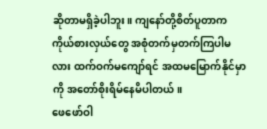ဆိုတာမရှိခဲ့ပါဘူး။ ကျနော်တို့စိတ်ပူတာက ကိုယ်စားလှယ်တွေ အစုံတက်မှတက်ကြပါမလား ထက်ဝက်မကျော်ရင် အထမမြောက်နိုင်မှာကို အတော်စိုးရိမ်နေမိပါတယ်။
ဖေဖော်ဝါ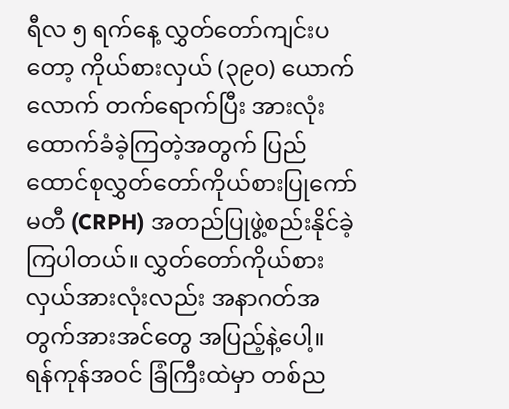ရီလ ၅ ရက်နေ့ လွှတ်တော်ကျင်းပတော့ ကိုယ်စားလှယ် (၃၉၀) ယောက်လောက် တက်ရောက်ပြီး အားလုံးထောက်ခံခဲ့ကြတဲ့အတွက် ပြည်ထောင်စုလွှတ်တော်ကိုယ်စားပြုကော်မတီ (CRPH) အတည်ပြုဖွဲ့စည်းနိုင်ခဲ့ကြပါတယ်။ လွှတ်တော်ကိုယ်စားလှယ်အားလုံးလည်း အနာဂတ်အတွက်အားအင်တွေ အပြည့်နဲ့ပေါ့။
ရန်ကုန်အဝင် ခြံကြီးထဲမှာ တစ်ည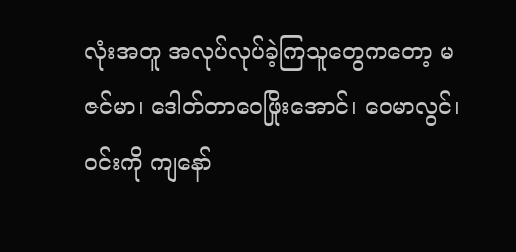လုံးအတူ အလုပ်လုပ်ခဲ့ကြသူတွေကတော့ မဇင်မာ၊ ဒေါတ်တာဝေဖြိုးအောင်၊ ဝေမာလွင်၊ ဝင်းကို ကျနော်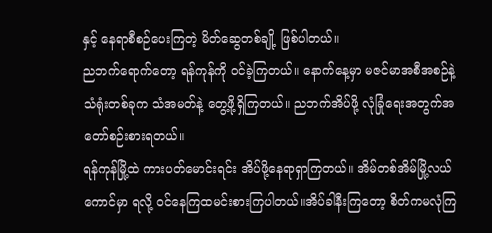နှင့် နေရာစီစဉ်ပေးကြတဲ့ မိတ်ဆွေတစ်ချို့ ဖြစ်ပါတယ်။
ညဘက်ရောက်တော့ ရန်ကုန်ကို ဝင်ခဲ့ကြတယ်။ နောက်နေ့မှာ မဇင်မာအစီအစဉ်နဲ့ သံရုံးတစ်ခုက သံအမတ်နဲ့ တွေ့ဖို့ရှိကြတယ်။ ညဘက်အိပ်ဖို့ လုံခြုံရေးအတွက်အတော်စဉ်းစားရတယ်။
ရန်ကုန်မြို့ထဲ ကားပတ်မောင်းရင်း အိပ်ဖို့နေရာရှာကြတယ်။ အိမ်တစ်အိမ်မြို့လယ်ကောင်မှာ ရလို့ ဝင်နေကြထမင်းစားကြပါတယ်။အိပ်ခါနီးကြတော့ စိတ်ကမလုံကြ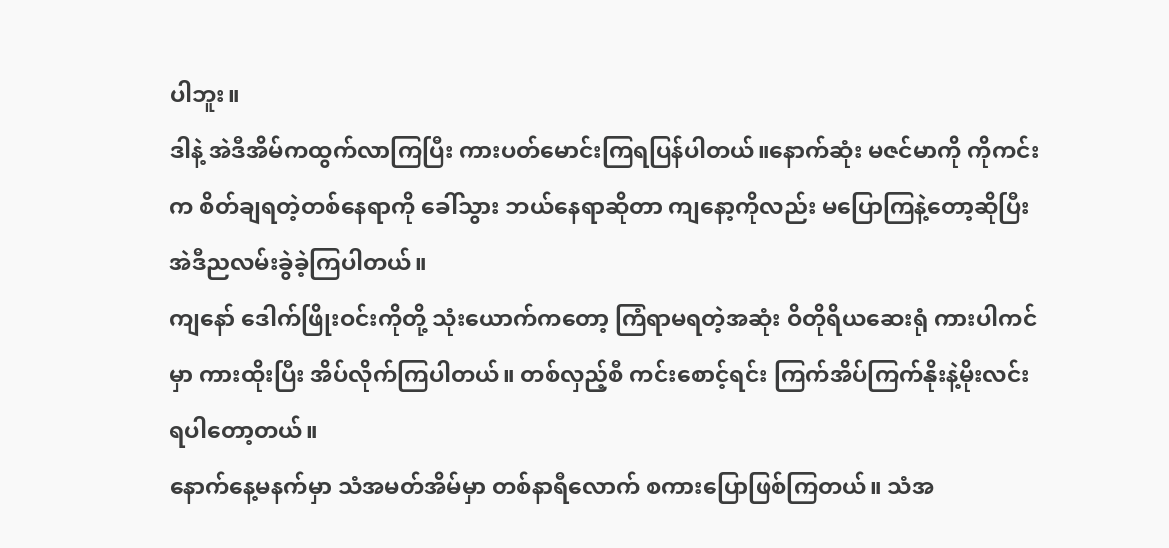ပါဘူး။
ဒါနဲ့ အဲဒီအိမ်ကထွက်လာကြပြီး ကားပတ်မောင်းကြရပြန်ပါတယ်။နောက်ဆုံး မဇင်မာကို ကိုကင်းက စိတ်ချရတဲ့တစ်နေရာကို ခေါ်သွား ဘယ်နေရာဆိုတာ ကျနော့ကိုလည်း မပြောကြနဲ့တော့ဆိုပြီး အဲဒီညလမ်းခွဲခဲ့ကြပါတယ်။
ကျနော် ဒေါက်ဖြိုးဝင်းကိုတို့ သုံးယောက်ကတော့ ကြံရာမရတဲ့အဆုံး ဝိတိုရိယဆေးရုံ ကားပါကင်မှာ ကားထိုးပြီး အိပ်လိုက်ကြပါတယ်။ တစ်လှည့်စီ ကင်းစောင့်ရင်း ကြက်အိပ်ကြက်နိုးနဲ့မိုးလင်းရပါတော့တယ်။
နောက်နေ့မနက်မှာ သံအမတ်အိမ်မှာ တစ်နာရီလောက် စကားပြောဖြစ်ကြတယ်။ သံအ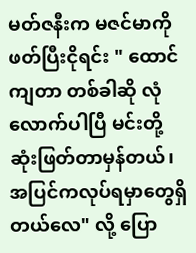မတ်ဇနီးက မဇင်မာကို ဖတ်ပြီးငိုရင်း " ထောင်ကျတာ တစ်ခါဆို လုံလောက်ပါပြီ မင်းတို့ ဆုံးဖြတ်တာမှန်တယ်၊ အပြင်ကလုပ်ရမှာတွေရှိတယ်လေ" လို့ ပြော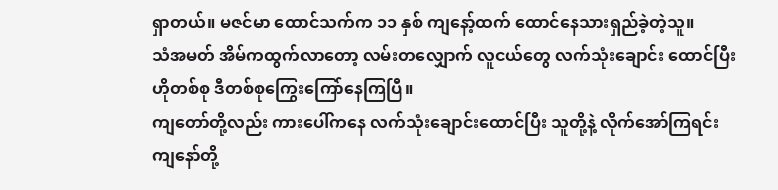ရှာတယ်။ မဇင်မာ ထောင်သက်က ၁၁ နှစ် ကျနော့်ထက် ထောင်နေသားရှည်ခဲ့တဲ့သူ။
သံအမတ် အိမ်ကထွက်လာတော့ လမ်းတလျှောက် လူငယ်တွေ လက်သုံးချောင်း ထောင်ပြီး ဟိုတစ်စု ဒီတစ်စုကြွေးကြော်နေကြပြီ။
ကျတော်တို့လည်း ကားပေါ်ကနေ လက်သုံးချောင်းထောင်ပြီး သူတို့နဲ့ လိုက်အော်ကြရင်း ကျနော်တို့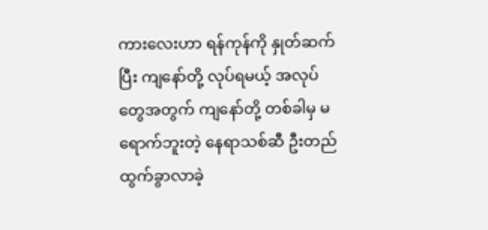ကားလေးဟာ ရန်ကုန်ကို နှုတ်ဆက်ပြီး ကျနော်တို့ လုပ်ရမယ့် အလုပ်တွေအတွက် ကျနော်တို့ တစ်ခါမှ မရောက်ဘူးတဲ့ နေရာသစ်ဆီ ဦးတည်ထွက်ခွာလာခဲ့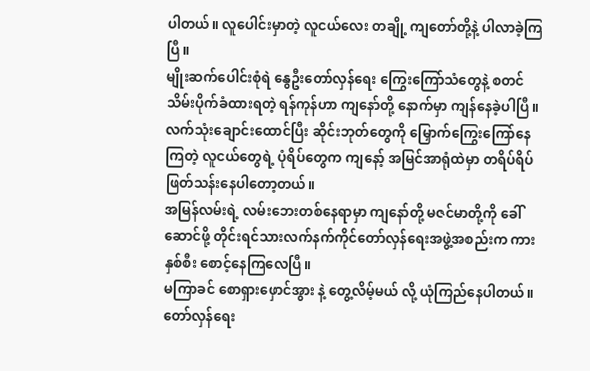ပါတယ်။ လူပေါင်းမှာတဲ့ လူငယ်လေး တချို့ ကျတော်တို့နဲ့ ပါလာခဲ့ကြပြီ။
မျိုးဆက်ပေါင်းစုံရဲ နွေဦးတော်လှန်ရေး ကြွေးကြော်သံတွေနဲ့ စတင်သိမ်းပိုက်ခံထားရတဲ့ ရန်ကုန်ဟာ ကျနော်တို့ နောက်မှာ ကျန်နေခဲ့ပါပြီ။
လက်သုံးချောင်းထောင်ပြီး ဆိုင်းဘုတ်တွေကို မြှောက်ကြွေးကြော်နေကြတဲ့ လူငယ်တွေရဲ့ ပုံရိပ်တွေက ကျနော့် အမြင်အာရုံထဲမှာ တရိပ်ရိပ် ဖြတ်သန်းနေပါတော့တယ်။
အမြန်လမ်းရဲ့ လမ်းဘေးတစ်နေရာမှာ ကျနော်တို့ မဇင်မာတို့ကို ခေါ်ဆောင်ဖို့ တိုင်းရင်သားလက်နက်ကိုင်တော်လှန်ရေးအဖွဲ့အစည်းက ကားနှစ်စီး စောင့်နေကြလေပြီ။
မကြာခင် စောရှားဖှောင်အွား နဲ့ တွေ့လိမ့်မယ် လို့ ယုံကြည်နေပါတယ်။
တော်လှန်ရေး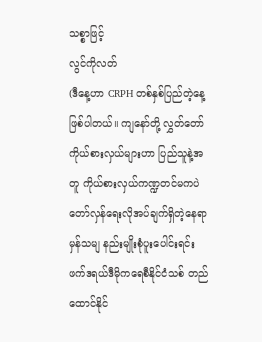သစ္စာဖြင့်
လွင်ကိုလတ်
(ဒီနေ့ဟာ CRPH တစ်နှစ်ပြည်တဲ့နေ့ ဖြစ်ပါတယ်။ ကျနော်တို့ လွှတ်တော်ကိုယ်စားလှယ်များဟာ ပြည်သူနဲ့အတူ ကိုယ်စားလှယ်ကဏ္ဍတင်မကပဲ တော်လှန်ရေးလိုအပ်ချက်ရှိတဲ့နေရာမှန်သမျ နည်းမျိုးစုံပူးပေါင်းရင်း ဖက်ဒရယ်ဒီမိုကရေစီနိုင်ငံသစ် တည်ထောင်နိုင်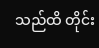သည်ထိ တိုင်း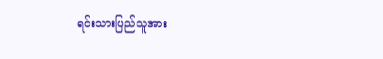ရင်းသားပြည်သူအား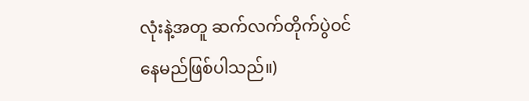လုံးနဲ့အတူ ဆက်လက်တိုက်ပွဲဝင်နေမည်ဖြစ်ပါသည်။)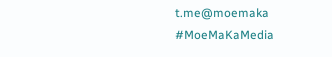t.me@moemaka
#MoeMaKaMedia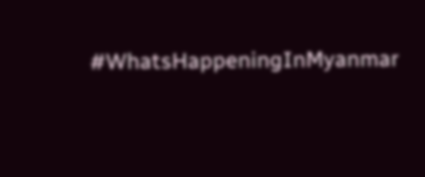#WhatsHappeningInMyanmar